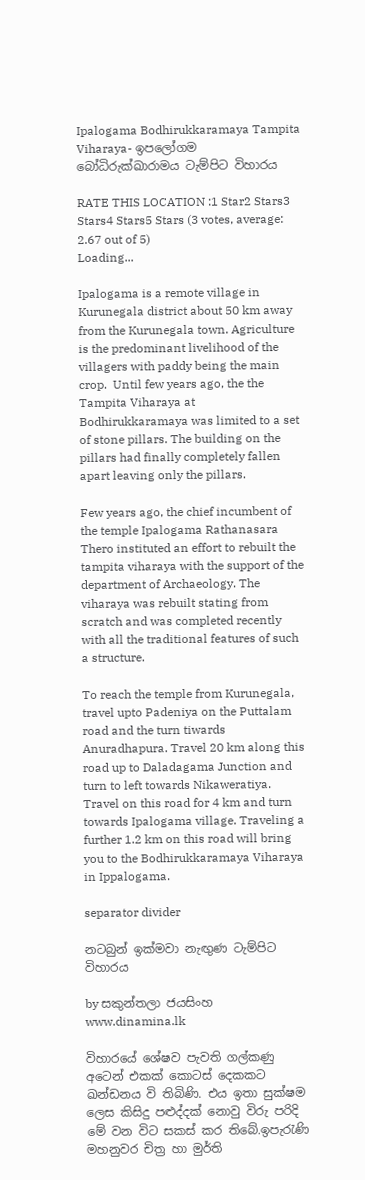Ipalogama Bodhirukkaramaya Tampita Viharaya- ඉපලෝගම බෝධිරුක්ඛාරාමය ටැම්පිට විහාරය

RATE THIS LOCATION :1 Star2 Stars3 Stars4 Stars5 Stars (3 votes, average: 2.67 out of 5)
Loading...

Ipalogama is a remote village in Kurunegala district about 50 km away from the Kurunegala town. Agriculture is the predominant livelihood of the villagers with paddy being the main crop.  Until few years ago, the the Tampita Viharaya at Bodhirukkaramaya was limited to a set of stone pillars. The building on the pillars had finally completely fallen apart leaving only the pillars.

Few years ago, the chief incumbent of the temple Ipalogama Rathanasara Thero instituted an effort to rebuilt the tampita viharaya with the support of the department of Archaeology. The viharaya was rebuilt stating from scratch and was completed recently with all the traditional features of such a structure.

To reach the temple from Kurunegala, travel upto Padeniya on the Puttalam road and the turn tiwards Anuradhapura. Travel 20 km along this road up to Daladagama Junction and turn to left towards Nikaweratiya. Travel on this road for 4 km and turn towards Ipalogama village. Traveling a further 1.2 km on this road will bring you to the Bodhirukkaramaya Viharaya in Ippalogama.

separator divider

නටබුන් ඉක්මවා නැඟුණ ටැම්පිට විහාරය

by සකුන්තලා ජයසිංහ
www.dinamina.lk

විහාරයේ ශේෂව පැවති ගල්කණු අටෙන් එකක් කොටස් දෙකකට ඛන්ඩනය වි තිබිණි. එය ඉතා සුක්ෂම ලෙස කිසිදු පළුද්දක් නොවු විරු පරිදි මේ වන විට සකස් කර තිබේ.ඉපැරැණි මහනුවර චිත්‍ර හා මුර්ති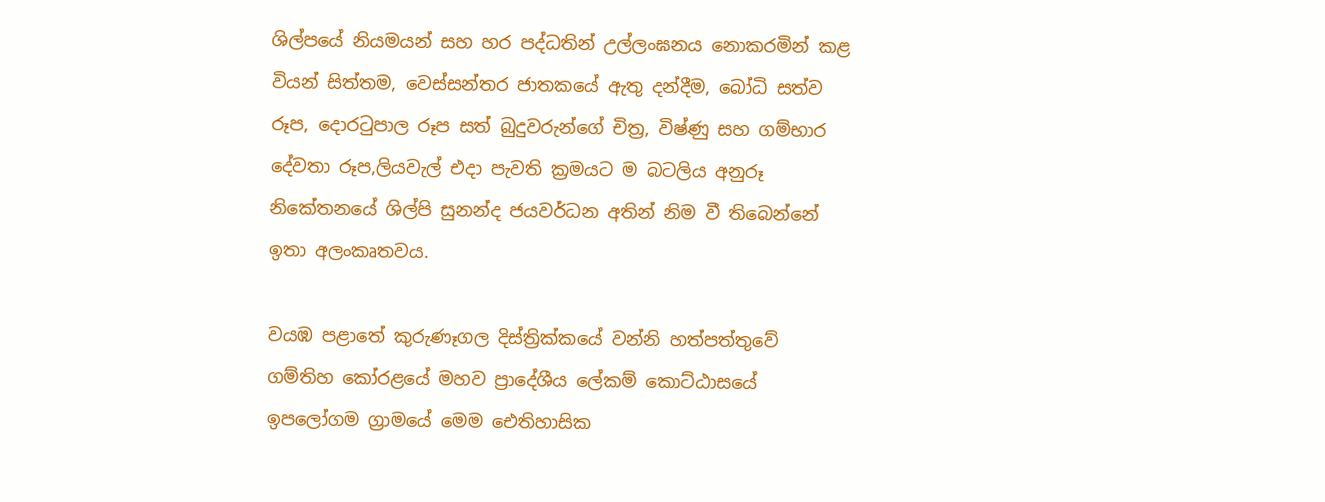ශිල්පයේ නියමයන් සහ හර පද්ධතින් උල්ලංඝනය නොකරමින් කළ වියන් සිත්තම, වෙස්සන්තර ජාතකයේ ඇතු දන්දීම, බෝධි සත්ව රූප, දොරටුපාල රූප සත් බුදුවරුන්ගේ චිත්‍ර, විෂ්ණු සහ ගම්භාර දේවතා රූප,ලියවැල් එදා පැවති ක්‍රමයට ම බටලිය අනුරූ නිකේතනයේ ශිල්පි සුනන්ද ජයවර්ධන අතින් නිම වී තිබෙන්නේ ඉතා අලංකෘතවය.

වයඹ පළාතේ කුරුණෑගල දිස්ත්‍රික්කයේ වන්නි හත්පත්තුවේ ගම්තිහ කෝරළයේ මහව ප්‍රාදේශීය ලේකම් කොට්ඨාසයේ ඉපලෝගම ග්‍රාමයේ මෙම ඓතිහාසික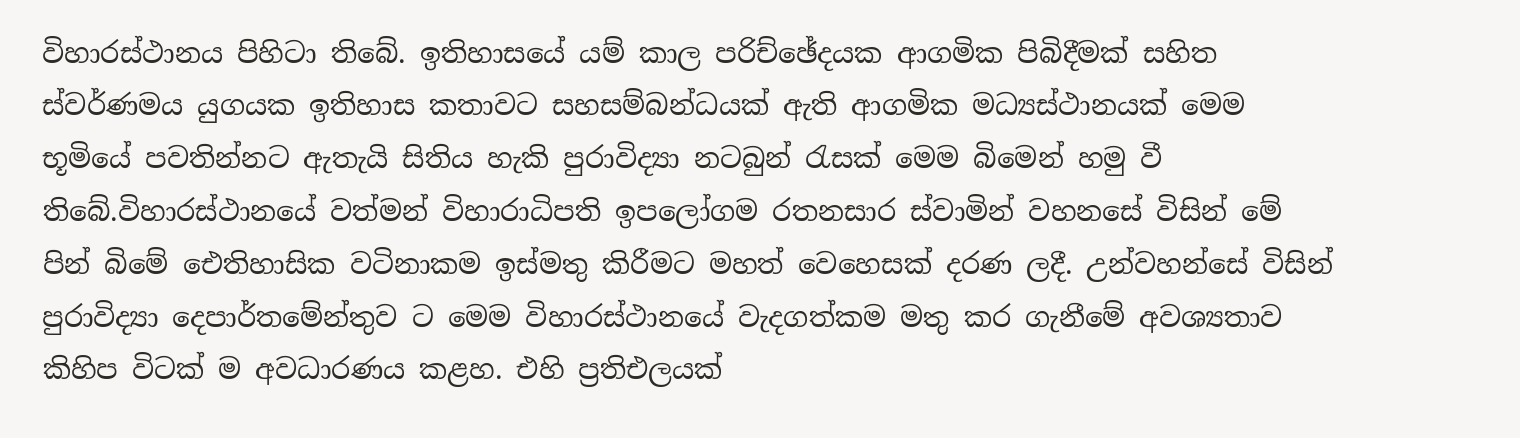විහාරස්ථානය පිහිටා තිබේ. ඉතිහාසයේ යම් කාල පරිච්ඡේදයක ආගමික පිබිදීමක් සහිත ස්වර්ණමය යුගයක ඉතිහාස කතාවට සහසම්බන්ධයක් ඇති ආගමික මධ්‍යස්ථානයක් මෙම භූමියේ පවතින්නට ඇතැයි සිතිය හැකි පුරාවිද්‍යා නටබුන් රැසක් මෙම බිමෙන් හමු වී තිබේ.විහාරස්ථානයේ වත්මන් විහාරාධිපති ඉපලෝගම රතනසාර ස්වාමින් වහනසේ විසින් මේ පින් බිමේ ඓතිහාසික වටිනාකම ඉස්මතු කිරීමට මහත් වෙහෙසක් දරණ ලදී. උන්වහන්සේ විසින් පුරාවිද්‍යා දෙපාර්තමේන්තුව ට මෙම විහාරස්ථානයේ වැදගත්කම මතු කර ගැනීමේ අවශ්‍යතාව කිහිප විටක් ම අවධාරණය කළහ. එහි ප්‍රතිඑලයක්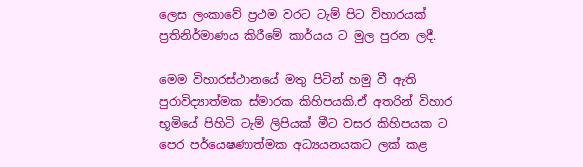ලෙස ලංකාවේ ප්‍රථම වරට ටැම් පිට විහාරයක් ප්‍රතිනිර්මාණය කිරීමේ කාර්යය ට මුල පුරන ලදී.

මෙම විහාරස්ථානයේ මතු පිටින් හමු වී ඇති පුරාවිද්‍යාත්මක ස්මාරක කිහිපයකි.ඒ අතරින් විහාර භූමියේ පිහිටි ටැම් ලිපියක් මීට වසර කිහිපයක ට පෙර පර්යෙෂණාත්මක අධ්‍යයනයකට ලක් කළ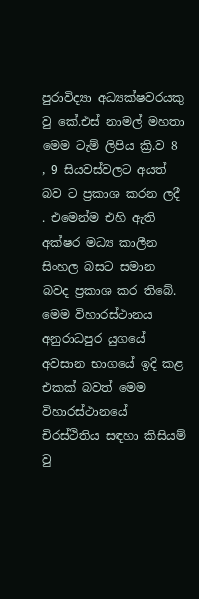පුරාවිද්‍යා අධ්‍යක්ෂවරයකු වු කේ.එස් නාමල් මහතා මෙම ටැම් ලිපිය ක්‍රි.ව 8 , 9 සියවස්වලට අයත් බව ට ප්‍රකාශ කරන ලදී . එමෙන්ම එහි ඇති අක්ෂර මධ්‍ය කාලීන සිංහල බසට සමාන බවද ප්‍රකාශ කර තිබේ. මෙම විහාරස්ථානය අනුරාධපුර යුගයේ අවසාන භාගයේ ඉදි කළ එකක් බවත් මෙම විහාරස්ථානයේ චිරස්ථිතිය සඳහා කිසියම් වු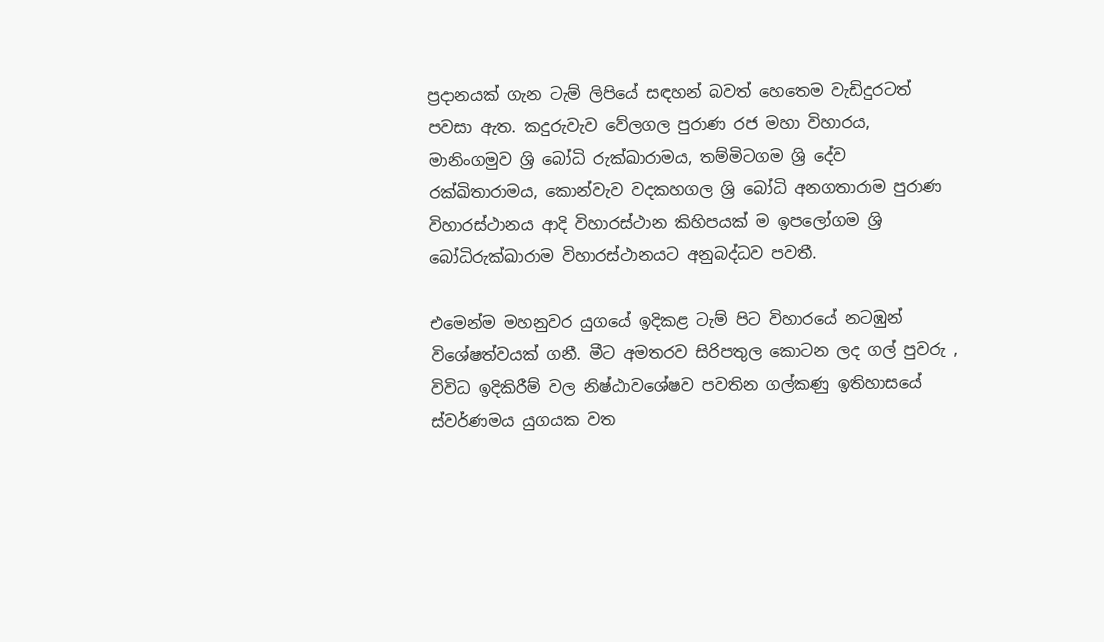ප්‍රදානයක් ගැන ටැම් ලිපියේ සඳහන් බවත් හෙතෙම වැඩිදුරටත් පවසා ඇත. කදුරුවැව වේලගල පුරාණ රජ මහා විහාරය, මානිංගමුව ශ්‍රි බෝධි රුක්ඛාරාමය, තම්මිටගම ශ්‍රි දේව රක්ඛිතාරාමය, කොන්වැව වදකහගල ශ්‍රි බෝධි අනගතාරාම පුරාණ විහාරස්ථානය ආදි විහාරස්ථාන කිහිපයක් ම ඉපලෝගම ශ්‍රි බෝධිරුක්ඛාරාම විහාරස්ථානයට අනුබද්ධව පවතී.

එමෙන්ම මහනුවර යුගයේ ඉදිකළ ටැම් පිට විහාරයේ නටඹුන් විශේෂත්වයක් ගනී. මීට අමතරව සිරිපතුල කොටන ලද ගල් පුවරු , විවිධ ඉදිකිරීම් වල නිෂ්ඨාවශේෂව පවතින ගල්කණු ඉතිහාසයේ ස්වර්ණමය යුගයක වත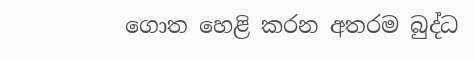ගොත හෙළි කරන අතරම බුද්ධ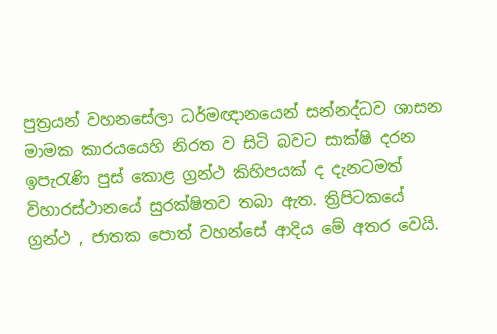පුත්‍රයන් වහනසේලා ධර්මඥානයෙන් සන්නද්ධව ශාසන මාමක කාරයයෙහි නිරත ව සිටි බවට සාක්ෂි දරන ඉපැරැණි පුස් කොළ ග්‍රන්ථ කිහිපයක් ද දැනටමත් විහාරස්ථානයේ සුරක්ෂිතව තබා ඇත. ත්‍රිපිටකයේ ග්‍රන්ථ , ජාතක පොත් වහන්සේ ආදිය මේ අතර වෙයි.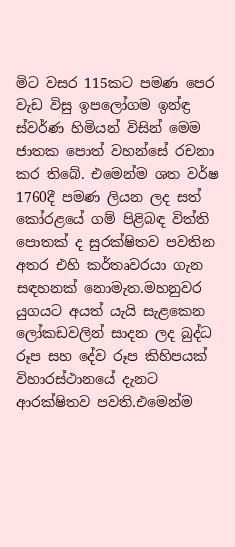මිට වසර 115කට පමණ පෙර වැඩ විසු ඉපලෝගම ඉන්ඳ්‍ර ස්වර්ණ හිමියන් විසින් මෙම ජාතක පොත් වහන්සේ රචනා කර තිබේ. එමෙන්ම ශත වර්ෂ 1760දී පමණ ලියන ලද සත් කෝරළයේ ගම් පිළිබඳ විත්ති පොතක් ද සුරක්ෂිතව පවතින අතර එහි කර්තෘවරයා ගැන සඳහනක් නොමැත.මහනුවර යුගයට අයත් යැයි සැළකෙන ලෝකඩවලින් සාදන ලද බුද්ධ රූප සහ දේව රූප කිහිපයක් විහාරස්ථානයේ දැනට ආරක්ෂිතව පවති.එමෙන්ම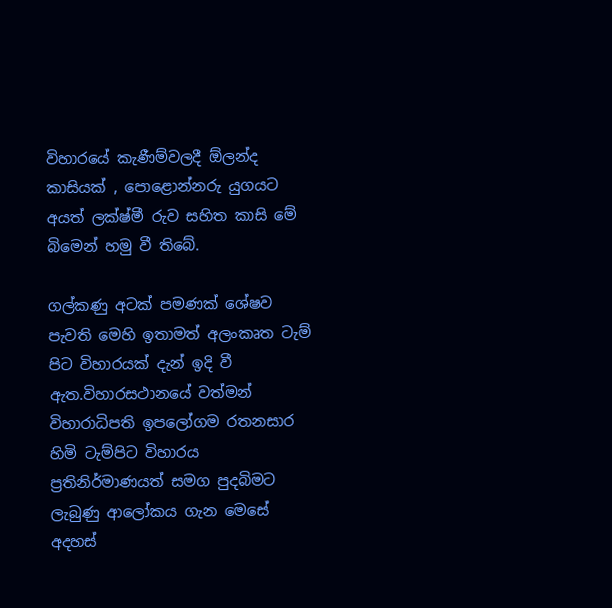විහාරයේ කැණීම්වලදී ඕලන්ද කාසියක් , පොළොන්නරු යුගයට අයත් ලක්ෂ්මී රුව සහිත කාසි මේ බිමෙන් හමු වී තිබේ.

ගල්කණු අටක් පමණක් ශේෂව පැවති මෙහි ඉතාමත් අලංකෘත ටැම් පිට විහාරයක් දැන් ඉදි වී ඇත.විහාරසථානයේ වත්මන් විහාරාධිපති ඉපලෝගම රතනසාර හිමි ටැම්පිට විහාරය ප්‍රතිනිර්මාණයත් සමග පුදබිමට ලැබුණු ආලෝකය ගැන මෙසේ අදහස්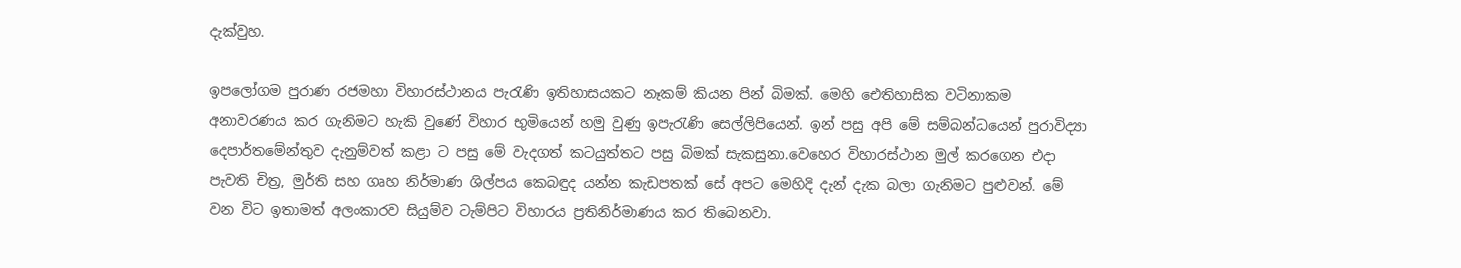දැක්වුහ.

ඉපලෝගම පුරාණ රජමහා විහාරස්ථානය පැරැණි ඉතිහාසයකට නෑකම් කියන පින් බිමක්. මෙහි ඓතිහාසික වටිනාකම අනාවරණය කර ගැනිමට හැකි වුණේ විහාර භුමියෙන් හමු වුණු ඉපැරැණි සෙල්ලිපියෙන්. ඉන් පසු අපි මේ සම්බන්ධයෙන් පුරාවිද්‍යා දෙපාර්තමේන්තුව දැනුම්වත් කළා ට පසු මේ වැදගත් කටයුත්තට පසු බිමක් සැකසුනා.වෙහෙර විහාරස්ථාන මුල් කරගෙන එදා පැවති චිත්‍ර, මුර්ති සහ ගෘහ නිර්මාණ ශිල්පය කෙබඳුද යන්න කැඩපතක් සේ අපට මෙහිදි දැන් දැක බලා ගැනිමට පුළුවන්. මේ වන විට ඉතාමත් අලංකාරව සියුම්ව ටැම්පිට විහාරය ප්‍රතිනිර්මාණය කර තිබෙනවා.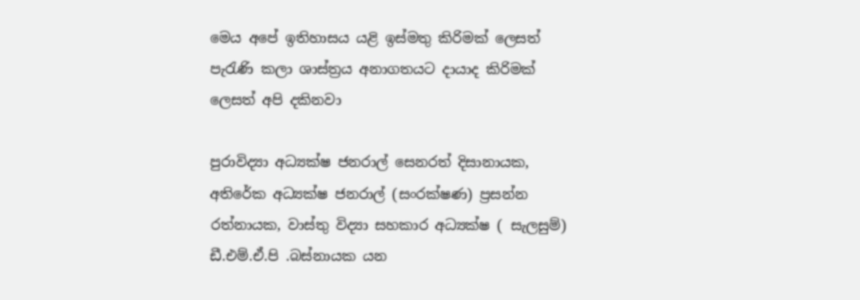මෙය අපේ ඉතිහාසය යළි ඉස්මතු කිරිමක් ලෙසත් පැරැණි කලා ශාස්ත්‍රය අනාගතයට දායාද කිරිමක් ලෙසත් අපි දකිනවා

පුරාවිද්‍යා අධ්‍යක්ෂ ජනරාල් සෙනරත් දිසානායක, අතිරේක අධ්‍යක්ෂ ජනරාල් (සංරක්ෂණ) ප්‍රසන්න රත්නායක, වාස්තු විද්‍යා සහකාර අධ්‍යක්ෂ ( සැලසුම්) ඩී.එම්.ඒ.පි .බස්නායක යන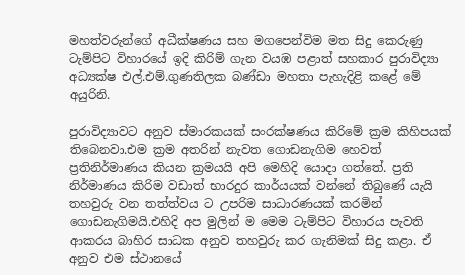මහත්වරුන්ගේ අධීක්ෂණය සහ මගපෙන්විම මත සිදු කෙරුණු ටැම්පිට විහාරයේ ඉදි කිරිම් ගැන වයඹ පළාත් සහකාර පුරාවිද්‍යා අධ්‍යක්ෂ එල්.එම්.ගුණතිලක බණ්ඩා මහතා පැහැදිළි කළේ මේ අයුරිනි.

පුරාවිද්‍යාවට අනුව ස්මාරකයක් සංරක්ෂණය කිරිමේ ක්‍රම කිහිපයක් තිබෙනවා.එම ක්‍රම අතරින් නැවත ගොඩනැගිම හෙවත් ප්‍රතිනිර්මාණය කියන ක්‍රමයයි අපි මෙහිදි යොදා ගත්තේ. ප්‍රති නිර්මාණය කිරිම වඩාත් භාරදුර කාර්යයක් වන්නේ තිබුණේ යැයි තහවුරු වන තත්ත්වය ට උපරිම සාධාරණයක් කරමින් ගොඩනැගිමයි.එහිදි අප මුලින් ම මෙම ටැම්පිට විහාරය පැවති ආකරය බාහිර සාධක අනුව තහවුරු කර ගැනිමක් සිදු කළා. ඒ අනුව එම ස්ථානයේ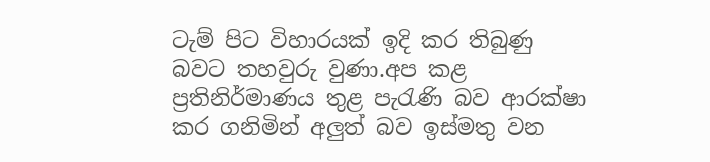ටැම් පිට විහාරයක් ඉදි කර තිබුණු බවට තහවුරු වුණා.අප කළ ප්‍රතිනිර්මාණය තුළ පැරැණි බව ආරක්ෂා කර ගනිමින් අලුත් බව ඉස්මතු වන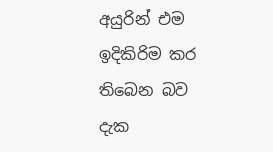අයුරින් එම ඉදිකිරිම කර තිබෙන බව දැක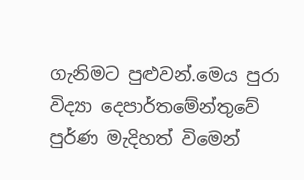ගැනිමට පුළුවන්.මෙය පුරා විද්‍යා දෙපාර්තමේන්තුවේ පුර්ණ මැදිහත් විමෙන්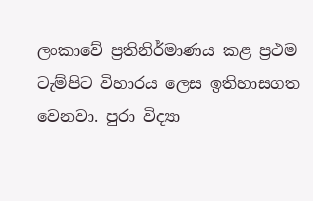ලංකාවේ ප්‍රතිනිර්මාණය කළ ප්‍රථම ටැම්පිට විහාරය ලෙස ඉතිහාසගත වෙනවා. පුරා විද්‍යා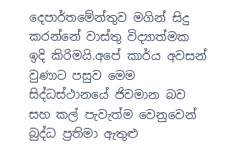දෙපාර්තමේන්තුව මගින් සිදු කරන්නේ වාස්තු විද්‍යාත්මක ඉදි කිරිමයි.අපේ කාර්ය අවසන් වුණාට පසුව මෙම සිද්ධස්ථානයේ ජිවමාන බව සහ කල් පැවැත්ම වෙනුවෙන් බුද්ධ ප්‍රතිමා ඇතුළු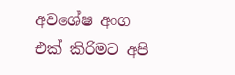අවශේෂ අංග එක් කිරිමට අපි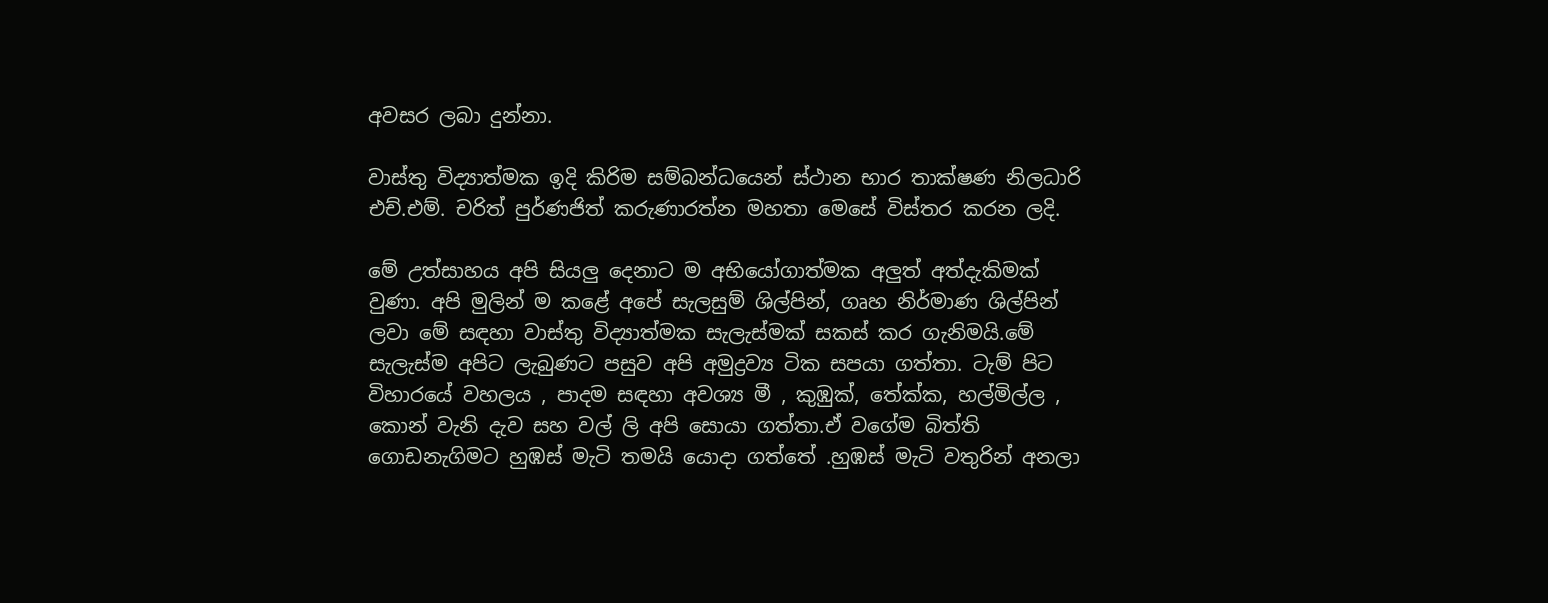අවසර ලබා දුන්නා.

වාස්තු විද්‍යාත්මක ඉදි කිරිම සම්බන්ධයෙන් ස්ථාන භාර තාක්ෂණ නිලධාරි එච්.එම්. චරිත් පුර්ණජිත් කරුණාරත්න මහතා මෙසේ විස්තර කරන ලදි.

මේ උත්සාහය අපි සියලු දෙනාට ම අභියෝගාත්මක අලුත් අත්දැකිමක් වුණා. අපි මුලින් ම කළේ අපේ සැලසුම් ශිල්පින්, ගෘහ නිර්මාණ ශිල්පින් ලවා මේ සඳහා වාස්තු විද්‍යාත්මක සැලැස්මක් සකස් කර ගැනිමයි.මේ සැලැස්ම අපිට ලැබුණට පසුව අපි අමුද්‍රව්‍ය ටික සපයා ගත්තා. ටැම් පිට විහාරයේ වහලය , පාදම සඳහා අවශ්‍ය මී , කුඹුක්, තේක්ක, හල්මිල්ල , කොන් වැනි දැව සහ වල් ලි අපි සොයා ගත්තා.ඒ වගේම බිත්ති ගොඩනැගිමට හුඹස් මැටි තමයි යොදා ගත්තේ .හුඹස් මැටි වතුරින් අනලා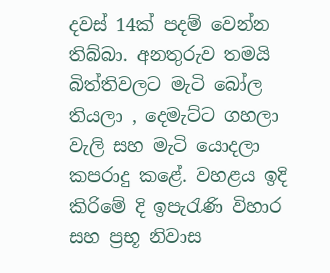දවස් 14ක් පදම් වෙන්න තිබ්බා. අනතුරුව තමයි බිත්තිවලට මැටි බෝල තියලා , දෙමැට්ට ගහලා වැලි සහ මැටි යොදලා කපරාදු කළේ. වහළය ඉදි කිරිමේ දි ඉපැරැණි විහාර සහ ප්‍රභූ නිවාස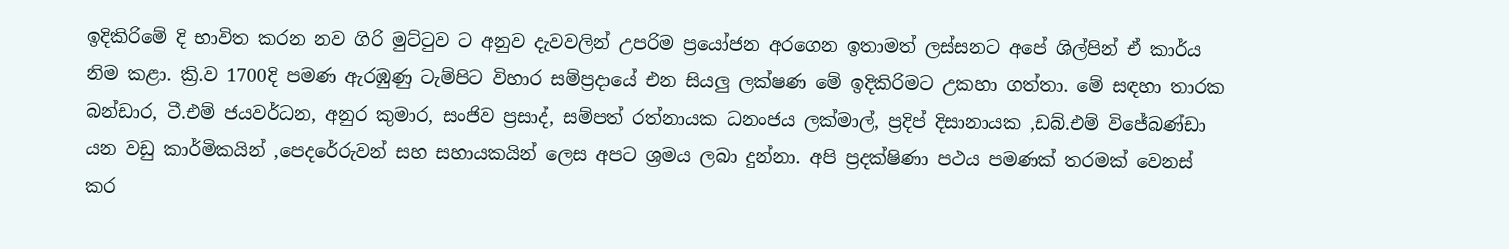ඉදිකිරිමේ දි භාවිත කරන නව ගිරි මුට්ටුව ට අනුව දැවවලින් උපරිම ප්‍රයෝජන අරගෙන ඉතාමත් ලස්සනට අපේ ශිල්පින් ඒ කාර්ය නිම කළා. ක්‍රි.ව 1700දි පමණ ඇරඹුණු ටැම්පිට විහාර සම්ප්‍රදායේ එන සියලු ලක්ෂණ මේ ඉදිකිරිමට උකහා ගත්තා. මේ සඳහා තාරක බන්ඩාර, ටී.එම් ජයවර්ධන, අනුර කුමාර, සංජිව ප්‍රසාද්, සම්පත් රත්නායක ධනංජය ලක්මාල්, ප්‍රදිප් දිසානායක ,ඩබ්.එම් විජේබණ්ඩා යන වඩු කාර්මිකයින් ,පෙදරේරුවන් සහ සහායකයින් ලෙස අපට ශ්‍රමය ලබා දුන්නා. අපි ප්‍රදක්ෂිණා පථය පමණක් තරමක් වෙනස් කර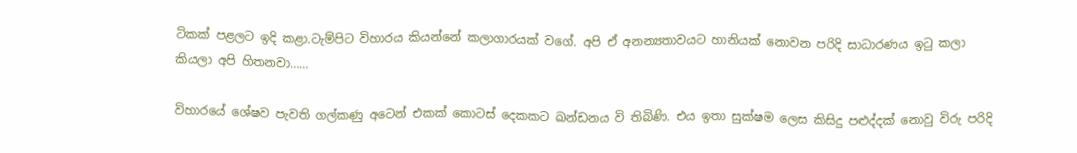ටිකක් පළලට ඉදි කළා.ටැම්පිට විහාරය කියන්නේ කලාගාරයක් වගේ. අපි ඒ අනන්‍යතාවයට හානියක් නොවන පරිදි සාධාරණය ඉටු කලා කියලා අපි හිතනවා……

විහාරයේ ශේෂව පැවති ගල්කණු අටෙන් එකක් කොටස් දෙකකට ඛන්ඩනය වි තිබිණි. එය ඉතා සුක්ෂම ලෙස කිසිදු පළුද්දක් නොවු විරු පරිදි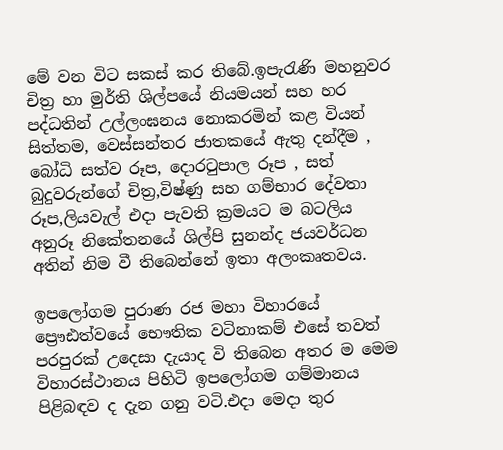මේ වන විට සකස් කර තිබේ.ඉපැරැණි මහනුවර චිත්‍ර හා මුර්ති ශිල්පයේ නියමයන් සහ හර පද්ධතින් උල්ලංඝනය නොකරමින් කළ වියන් සිත්තම, වෙස්සන්තර ජාතකයේ ඇතු දන්දීම , බෝධි සත්ව රූප, දොරටුපාල රූප , සත් බුදුවරුන්ගේ චිත්‍ර,විෂ්ණු සහ ගම්භාර දේවතා රූප,ලියවැල් එදා පැවති ක්‍රමයට ම බටලිය අනුරූ නිකේතනයේ ශිල්පි සුනන්ද ජයවර්ධන අතින් නිම වී තිබෙන්නේ ඉතා අලංකෘතවය.

ඉපලෝගම පුරාණ රජ මහා විහාරයේ ප්‍රෞඪත්වයේ භෞතික වටිනාකම් එසේ තවත් පරපුරක් උදෙසා දැයාද වි තිබෙන අතර ම මෙම විහාරස්ථානය පිහිටි ඉපලෝගම ගම්මානය පිළිබඳව ද දැන ගනු වටි.එදා මෙදා තුර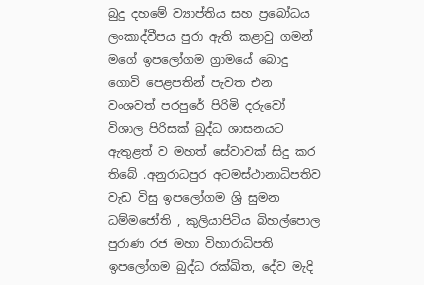බුදු දහමේ ව්‍යාප්තිය සහ ප්‍රබෝධය ලංකාද්වීපය පුරා ඇති කළාවු ගමන් මගේ ඉපලෝගම ග්‍රාමයේ බොදු ගොවි පෙළපතින් පැවත එන වංශවත් පරපුරේ පිරිමි දරුවෝ විශාල පිරිසක් බුද්ධ ශාසනයට ඇතුළත් ව මහත් සේවාවක් සිදු කර තිබේ .අනුරාධපුර අටමස්ථානාධිපතිව වැඩ විසු ඉපලෝගම ශ්‍රි සුමන ධම්මජෝති , කුලියාපිටිය බිහල්පොල පුරාණ රජ මහා විහාරාධිපති ඉපලෝගම බුද්ධ රක්ඛිත, දේව මැදි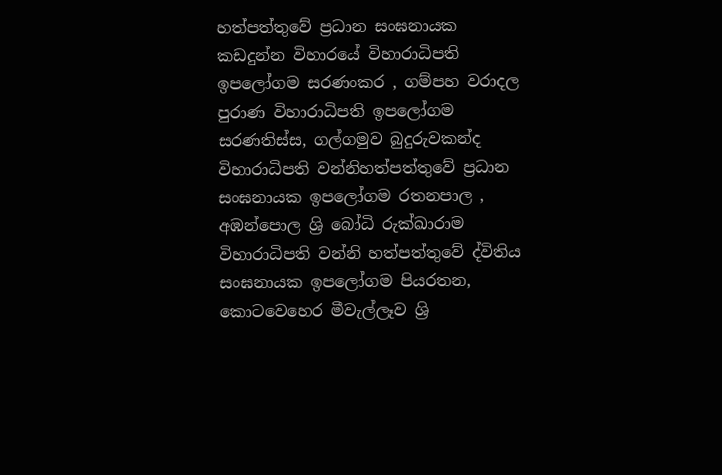හත්පත්තුවේ ප්‍රධාන සංඝනායක කඩදුන්න විහාරයේ විහාරාධිපති ඉපලෝගම සරණංකර , ගම්පහ වරාදල පුරාණ විහාරාධිපති ඉපලෝගම සරණතිස්ස, ගල්ගමුව බුදුරුවකන්ද විහාරාධිපති වන්නිහත්පත්තුවේ ප්‍රධාන සංඝනායක ඉපලෝගම රතනපාල , අඹන්පොල ශ්‍රි බෝධි රුක්ඛාරාම විහාරාධිපති වන්නි හත්පත්තුවේ ද්විතිය සංඝනායක ඉපලෝගම පියරතන, කොටවෙහෙර මීවැල්ලෑව ශ්‍රි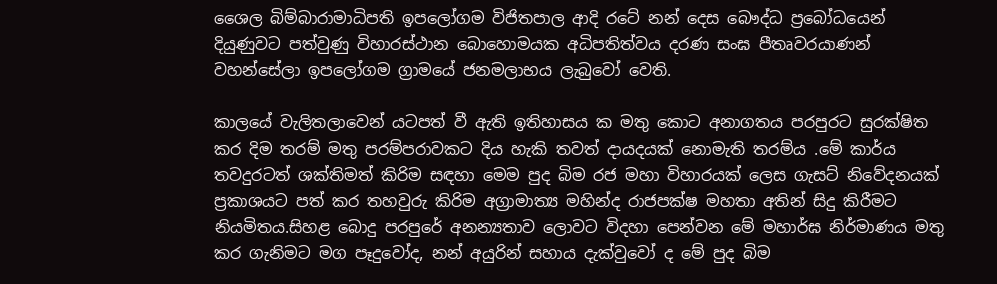ශෛල බිම්බාරාමාධිපති ඉපලෝගම විජිතපාල ආදි රටේ නන් දෙස බෞද්ධ ප්‍රබෝධයෙන් දියුණුවට පත්වුණු විහාරස්ථාන බොහොමයක අධිපතිත්වය දරණ සංඝ පීතෘවරයාණන් වහන්සේලා ඉපලෝගම ග්‍රාමයේ ජනමලාභය ලැබුවෝ වෙති.

කාලයේ වැලිතලාවෙන් යටපත් වී ඇති ඉතිහාසය ක මතු කොට අනාගතය පරපුරට සුරක්ෂිත කර දිම තරම් මතු පරම්පරාවකට දිය හැකි තවත් දායදයක් නොමැති තරම්ය .මේ කාර්ය තවදුරටත් ශක්තිමත් කිරිම සඳහා මෙම පුද බිම රජ මහා විහාරයක් ලෙස ගැසට් නිවේදනයක් ප්‍රකාශයට පත් කර තහවුරු කිරිම අග්‍රාමාත්‍ය මහින්ද රාජපක්ෂ මහතා අතින් සිදු කිරීමට නියමිතය.සිහළ බොදු පරපුරේ අනන්‍යතාව ලොවට විදහා පෙන්වන මේ මහාර්ඝ නිර්මාණය මතු කර ගැනිමට මග පෑදුවෝද, නන් අයුරින් සහාය දැක්වුවෝ ද මේ පුද බිම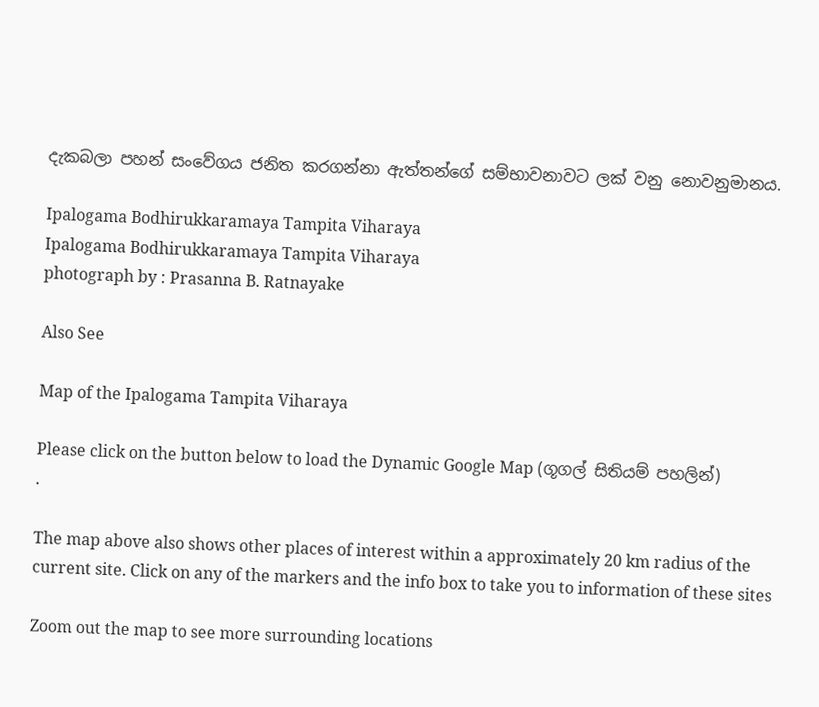දැකබලා පහන් සංවේගය ජනිත කරගන්නා ඇත්තන්ගේ සම්භාවනාවට ලක් වනු නොවනුමානය.

Ipalogama Bodhirukkaramaya Tampita Viharaya
Ipalogama Bodhirukkaramaya Tampita Viharaya
photograph by : Prasanna B. Ratnayake

Also See

Map of the Ipalogama Tampita Viharaya

Please click on the button below to load the Dynamic Google Map (ගූගල් සිතියම් පහලින්)
.

The map above also shows other places of interest within a approximately 20 km radius of the current site. Click on any of the markers and the info box to take you to information of these sites

Zoom out the map to see more surrounding locations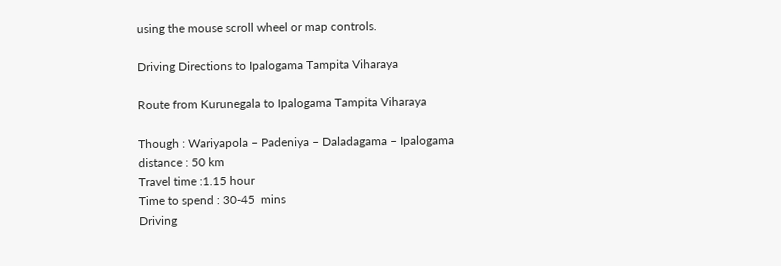using the mouse scroll wheel or map controls.

Driving Directions to Ipalogama Tampita Viharaya

Route from Kurunegala to Ipalogama Tampita Viharaya

Though : Wariyapola – Padeniya – Daladagama – Ipalogama
distance : 50 km
Travel time :1.15 hour
Time to spend : 30-45  mins
Driving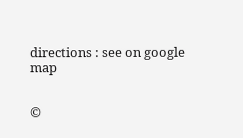directions : see on google map


©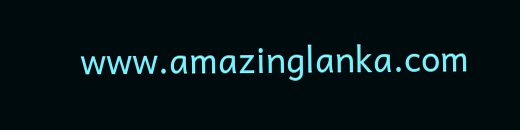www.amazinglanka.com